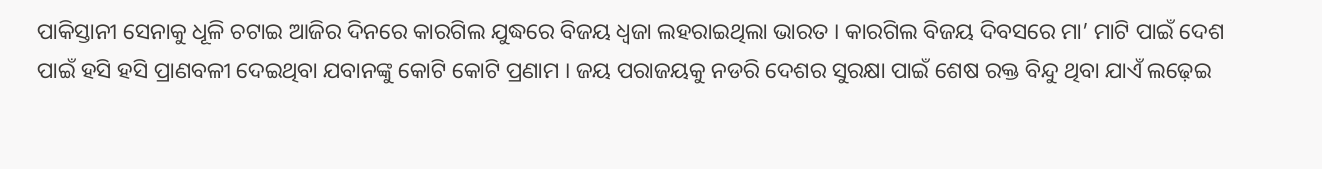ପାକିସ୍ତାନୀ ସେନାକୁ ଧୂଳି ଚଟାଇ ଆଜିର ଦିନରେ କାରଗିଲ ଯୁଦ୍ଧରେ ବିଜୟ ଧ୍ୱଜା ଲହରାଇଥିଲା ଭାରତ । କାରଗିଲ ବିଜୟ ଦିବସରେ ମା’ ମାଟି ପାଇଁ ଦେଶ ପାଇଁ ହସି ହସି ପ୍ରାଣବଳୀ ଦେଇଥିବା ଯବାନଙ୍କୁ କୋଟି କୋଟି ପ୍ରଣାମ । ଜୟ ପରାଜୟକୁ ନଡରି ଦେଶର ସୁରକ୍ଷା ପାଇଁ ଶେଷ ରକ୍ତ ବିନ୍ଦୁ ଥିବା ଯାଏଁ ଲଢ଼େଇ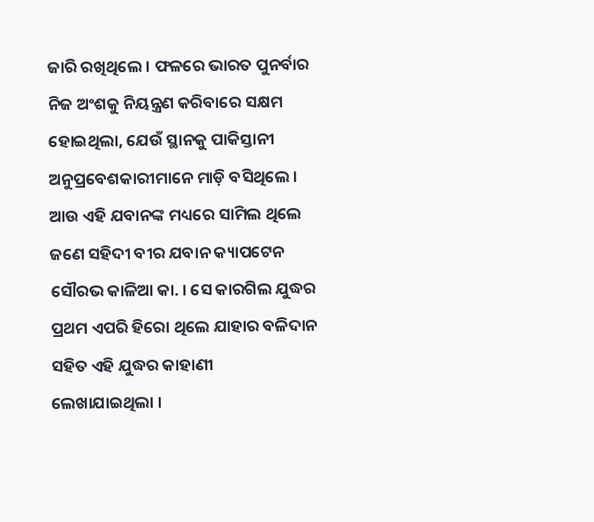ଜାରି ରଖିଥିଲେ । ଫଳରେ ଭାରତ ପୁନର୍ବାର ନିଜ ଅଂଶକୁ ନିୟନ୍ତ୍ରଣ କରିବାରେ ସକ୍ଷମ ହୋଇଥିଲା, ଯେଉଁ ସ୍ଥାନକୁ ପାକିସ୍ତାନୀ ଅନୁପ୍ରବେଶକାରୀମାନେ ମାଡ଼ି ବସିଥିଲେ । ଆଉ ଏହି ଯବାନଙ୍କ ମଧ୍ୟରେ ସାମିଲ ଥିଲେ ଜଣେ ସହିଦୀ ବୀର ଯବାନ କ୍ୟାପଟେନ ସୌରଭ କାଳିଆ କା. । ସେ କାରଗିଲ ଯୁଦ୍ଧର ପ୍ରଥମ ଏପରି ହିରୋ ଥିଲେ ଯାହାର ବଳିଦାନ ସହିତ ଏହି ଯୁଦ୍ଧର କାହାଣୀ ଲେଖାଯାଇଥିଲା ।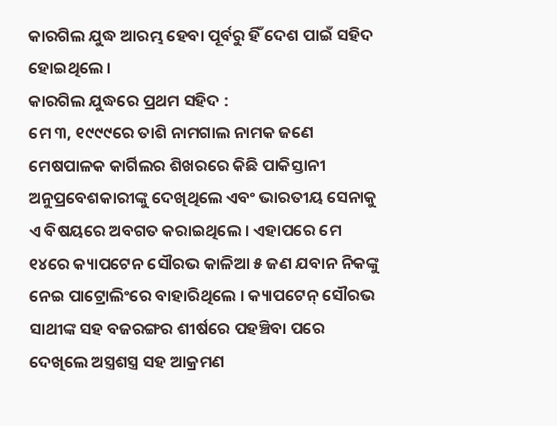କାରଗିଲ ଯୁଦ୍ଧ ଆରମ୍ଭ ହେବା ପୂର୍ବରୁ ହିଁ ଦେଶ ପାଇଁ ସହିଦ ହୋଇଥିଲେ ।
କାରଗିଲ ଯୁଦ୍ଧରେ ପ୍ରଥମ ସହିଦ :
ମେ ୩, ୧୯୯୯ରେ ତାଶି ନାମଗାଲ ନାମକ ଜଣେ ମେଷପାଳକ କାର୍ଗିଲର ଶିଖରରେ କିଛି ପାକିସ୍ତାନୀ ଅନୁପ୍ରବେଶକାରୀଙ୍କୁ ଦେଖିଥିଲେ ଏବଂ ଭାରତୀୟ ସେନାକୁ ଏ ବିଷୟରେ ଅବଗତ କରାଇଥିଲେ । ଏହାପରେ ମେ ୧୪ରେ କ୍ୟାପଟେନ ସୌରଭ କାଳିଆ ୫ ଜଣ ଯବାନ ନିକଙ୍କୁ ନେଇ ପାଟ୍ରୋଲିଂରେ ବାହାରିଥିଲେ । କ୍ୟାପଟେନ୍ ସୌରଭ ସାଥୀଙ୍କ ସହ ବଜରଙ୍ଗର ଶୀର୍ଷରେ ପହଞ୍ଚିବା ପରେ ଦେଖିଲେ ଅସ୍ତ୍ରଶସ୍ତ୍ର ସହ ଆକ୍ରମଣ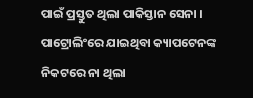ପାଇଁ ପ୍ରସ୍ତୁତ ଥିଲା ପାକିସ୍ତାନ ସେନା ।
ପାଟ୍ରୋଲିଂରେ ଯାଇଥିବା କ୍ୟାପଟେନଙ୍କ ନିକଟରେ ନା ଥିଲା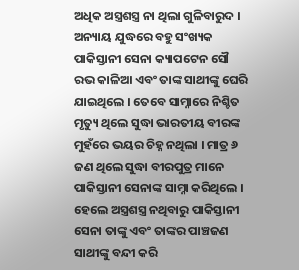ଅଧିକ ଅସ୍ତ୍ରଶସ୍ତ୍ର ନା ଥିଲା ଗୁଳିବାରୁଦ । ଅନ୍ୟାୟ ଯୁଦ୍ଧରେ ବହୁ ସଂଖ୍ୟକ ପାକିସ୍ତାନୀ ସେନା କ୍ୟାପଟେନ ସୌ ରଭ କାଳିଆ ଏବଂ ତାଙ୍କ ସାଥୀଙ୍କୁ ଘେରି ଯାଇଥିଲେ । ତେବେ ସାମ୍ନାରେ ନିଶ୍ଚିତ ମୃତ୍ୟୁ ଥିଲେ ସୁଦ୍ଧା ଭାରତୀୟ ବୀରଙ୍କ ମୁହଁରେ ଭୟର ଚିହ୍ନ ନଥିଲା । ମାତ୍ର ୬ ଜଣ ଥିଲେ ସୁଦ୍ଧା ବୀରପୁତ୍ର ମାନେ ପାକିସ୍ତାନୀ ସେନାଙ୍କ ସାମ୍ନା କରିଥିଲେ । ହେଲେ ଅସ୍ତ୍ରଶସ୍ତ୍ର ନଥିବାରୁ ପାକିସ୍ତାନୀ ସେନା ତାଙ୍କୁ ଏବଂ ତାଙ୍କର ପାଞ୍ଚଜଣ ସାଥୀଙ୍କୁ ବନ୍ଦୀ କରି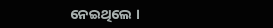ନେଇଥିଲେ ।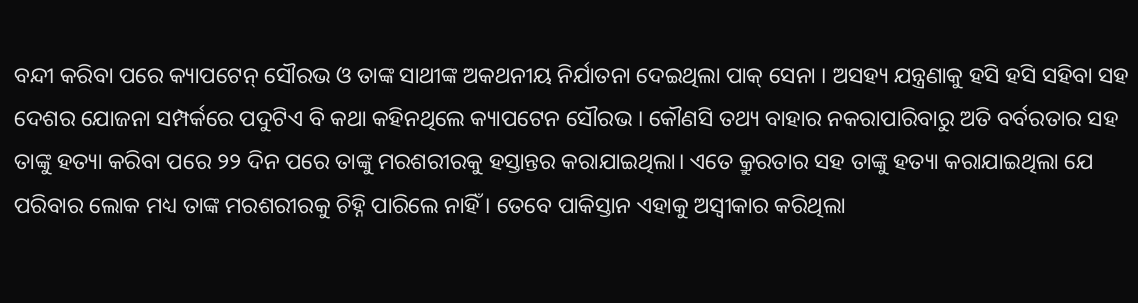ବନ୍ଦୀ କରିବା ପରେ କ୍ୟାପଟେନ୍ ସୌରଭ ଓ ତାଙ୍କ ସାଥୀଙ୍କ ଅକଥନୀୟ ନିର୍ଯାତନା ଦେଇଥିଲା ପାକ୍ ସେନା । ଅସହ୍ୟ ଯନ୍ତ୍ରଣାକୁ ହସି ହସି ସହିବା ସହ ଦେଶର ଯୋଜନା ସମ୍ପର୍କରେ ପଦୁଟିଏ ବି କଥା କହିନଥିଲେ କ୍ୟାପଟେନ ସୌରଭ । କୌଣସି ତଥ୍ୟ ବାହାର ନକରାପାରିବାରୁ ଅତି ବର୍ବରତାର ସହ ତାଙ୍କୁ ହତ୍ୟା କରିବା ପରେ ୨୨ ଦିନ ପରେ ତାଙ୍କୁ ମରଶରୀରକୁ ହସ୍ତାନ୍ତର କରାଯାଇଥିଲା। ଏତେ କ୍ରୁରତାର ସହ ତାଙ୍କୁ ହତ୍ୟା କରାଯାଇଥିଲା ଯେ ପରିବାର ଲୋକ ମଧ୍ୟ ତାଙ୍କ ମରଶରୀରକୁ ଚିହ୍ନି ପାରିଲେ ନାହିଁ । ତେବେ ପାକିସ୍ତାନ ଏହାକୁ ଅସ୍ୱୀକାର କରିଥିଲା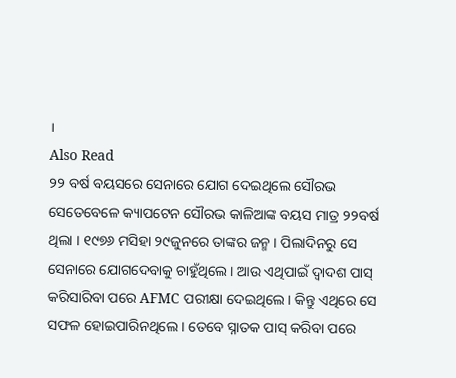।
Also Read
୨୨ ବର୍ଷ ବୟସରେ ସେନାରେ ଯୋଗ ଦେଇଥିଲେ ସୌରଭ
ସେତେବେଳେ କ୍ୟାପଟେନ ସୌରଭ କାଳିଆଙ୍କ ବୟସ ମାତ୍ର ୨୨ବର୍ଷ ଥିଲା । ୧୯୭୬ ମସିହା ୨୯ଜୁନରେ ତାଙ୍କର ଜନ୍ମ । ପିଲାଦିନରୁ ସେ ସେନାରେ ଯୋଗଦେବାକୁ ଚାହୁଁଥିଲେ । ଆଉ ଏଥିପାଇଁ ଦ୍ୱାଦଶ ପାସ୍ କରିସାରିବା ପରେ AFMC ପରୀକ୍ଷା ଦେଇଥିଲେ । କିନ୍ତୁ ଏଥିରେ ସେ ସଫଳ ହୋଇପାରିନଥିଲେ । ତେବେ ସ୍ନାତକ ପାସ୍ କରିବା ପରେ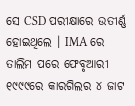ସେ CSD ପରୀକ୍ଷାରେ ଉତୀର୍ଣ୍ଣ ହୋଇଥିଲେ । IMA ରେ ତାଲିମ ପରେ ଫେବୃଆରୀ ୧୯୯୯ରେ କାରଗିଲର ୪ ଜାଟ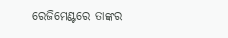ରେଜିମେଣ୍ଟରେ ତାଙ୍କର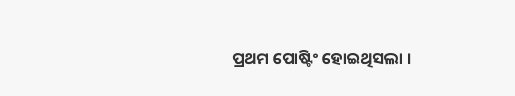ପ୍ରଥମ ପୋଷ୍ଟିଂ ହୋଇଥିସଲା ।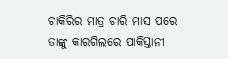ଚାକିରିର ମାତ୍ର ଚାରି ମାସ ପରେ ତାଙ୍କୁ କାରଗିଲରେ ପାକିସ୍ତାନୀ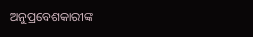ଅନୁପ୍ରବେଶକାରୀଙ୍କ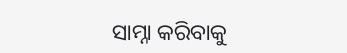ସାମ୍ନା କରିବାକୁ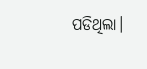ପଡିଥିଲା।